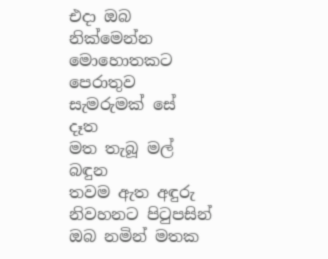එදා ඔබ
නික්මෙන්න
මොහොතකට
පෙරාතුව
සැමරුමක් සේ
දෑත
මත තැබූ මල්
බඳුන
තවම ඇත අඳුරු
නිවහනට පිටුපසින්
ඔබ නමින් මතක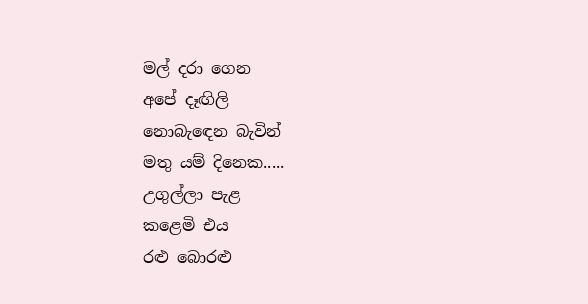මල් දරා ගෙන
අපේ දෑඟිලි
නොබැඳෙන බැවින්
මතු යම් දිනෙක.....
උගුල්ලා පැළ
කළෙමි එය
රළු බොරළු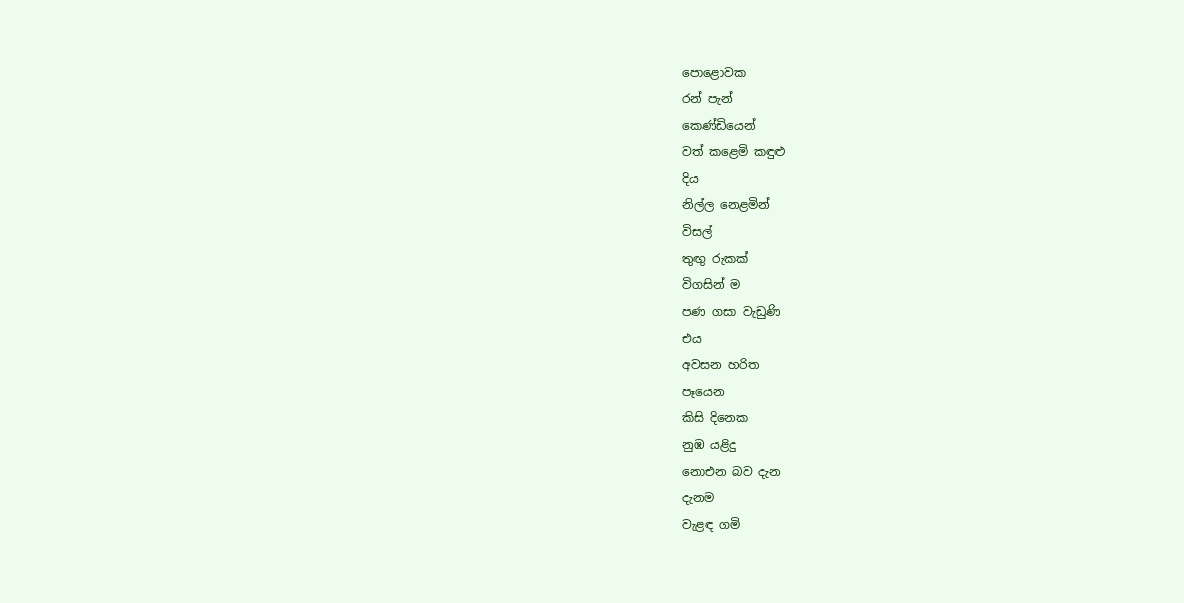පොළොවක
රන් පැන්
කෙණ්ඩියෙන්
වත් කළෙමි කඳුළු
දිය
නිල්ල නෙළමින්
විසල්
තුඟු රුකක්
විගසින් ම
පණ ගසා වැඩුණි
එය
අවසන හරිත
පෑයෙන
කිසි දිනෙක
නුඹ යළිදු
නොඑන බව දැන
දැනම
වැළඳ ගමි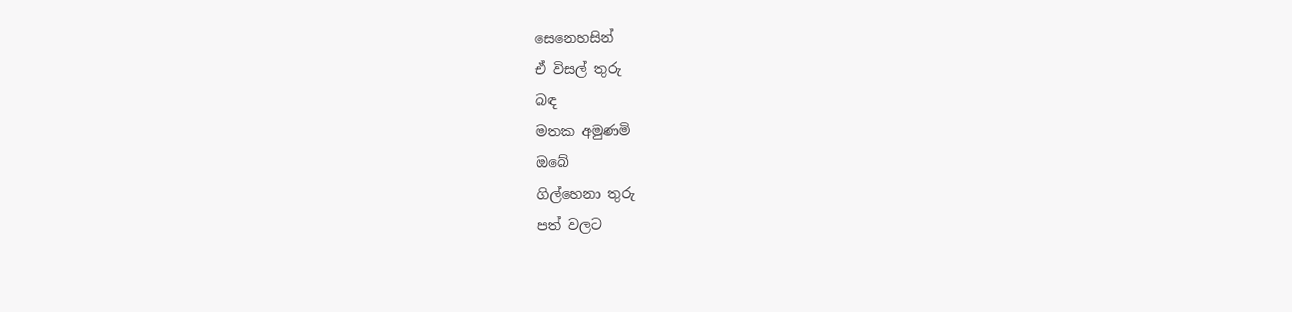සෙනෙහසින්
ඒ විසල් තුරු
බඳ
මතක අමුණමි
ඔබේ
ගිල්හෙනා තුරු
පත් වලට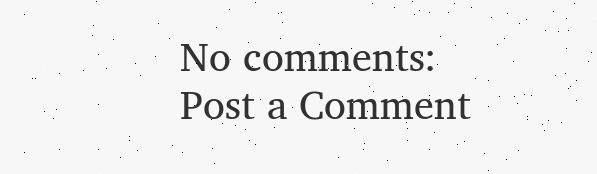No comments:
Post a Comment